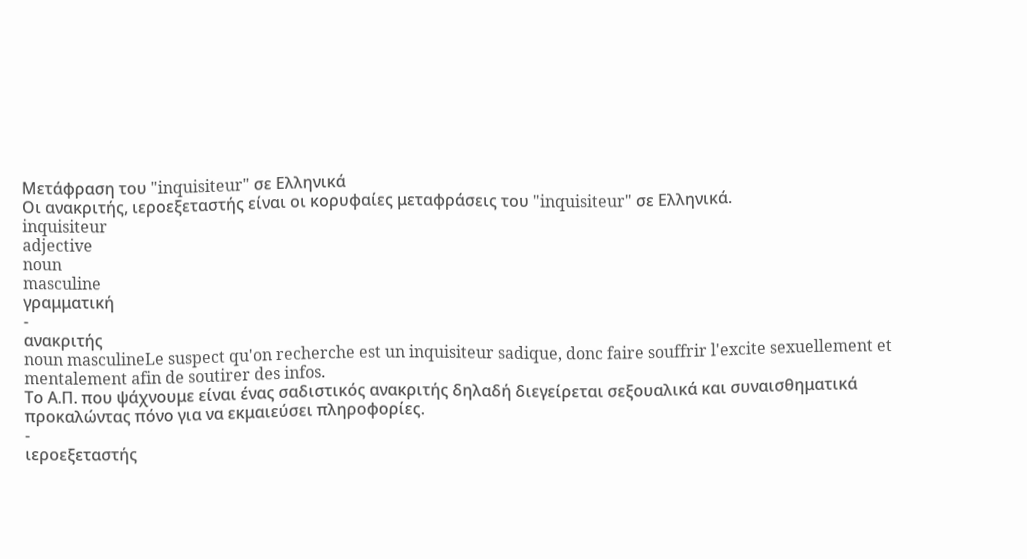Μετάφραση του "inquisiteur" σε Ελληνικά
Οι ανακριτής, ιεροεξεταστής είναι οι κορυφαίες μεταφράσεις του "inquisiteur" σε Ελληνικά.
inquisiteur
adjective
noun
masculine
γραμματική
-
ανακριτής
noun masculineLe suspect qu'on recherche est un inquisiteur sadique, donc faire souffrir l'excite sexuellement et mentalement afin de soutirer des infos.
Το Α.Π. που ψάχνουμε είναι ένας σαδιστικός ανακριτής δηλαδή διεγείρεται σεξουαλικά και συναισθηματικά προκαλώντας πόνο για να εκμαιεύσει πληροφορίες.
-
ιεροεξεταστής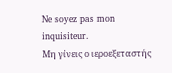Ne soyez pas mon inquisiteur.
Μη γίνεις ο ιεροεξεταστής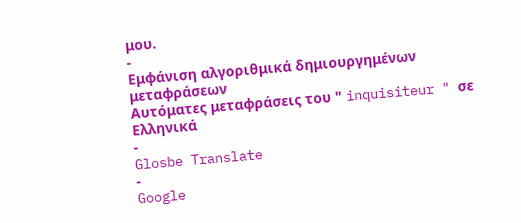μου.
-
Εμφάνιση αλγοριθμικά δημιουργημένων μεταφράσεων
Αυτόματες μεταφράσεις του " inquisiteur " σε Ελληνικά
-
Glosbe Translate
-
Google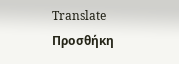Translate
Προσθήκη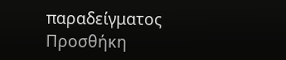παραδείγματος
Προσθήκη